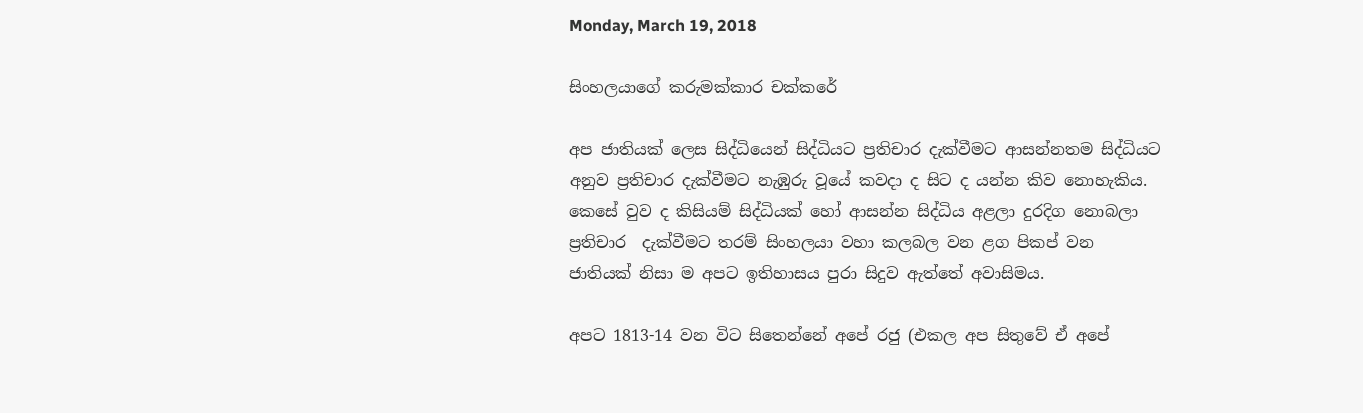Monday, March 19, 2018

සිංහලයාගේ කරුමක්කාර චක්කරේ

අප ජාතියක් ලෙස සිද්ධියෙන් සිද්ධියට ප්‍රතිචාර දැක්වීමට ආසන්නතම සිද්ධියට අනුව ප්‍රතිචාර දැක්වීමට නැඹුරු වූයේ කවදා ද සිට ද යන්න කිව නොහැකිය. කෙසේ වුව ද කිසියම් සිද්ධියක් හෝ ආසන්න සිද්ධිය අළලා දුරදිග නොබලා ප්‍රතිචාර  දැක්වීමට තරම් සිංහලයා වහා කලබල වන ළග පිකප් වන ජාතියක් නිසා ම අපට ඉතිහාසය පුරා සිදුව ඇත්තේ අවාසිමය.

අපට 1813-14 වන විට සිතෙන්නේ අපේ රජු (එකල අප සිතුවේ ඒ අපේ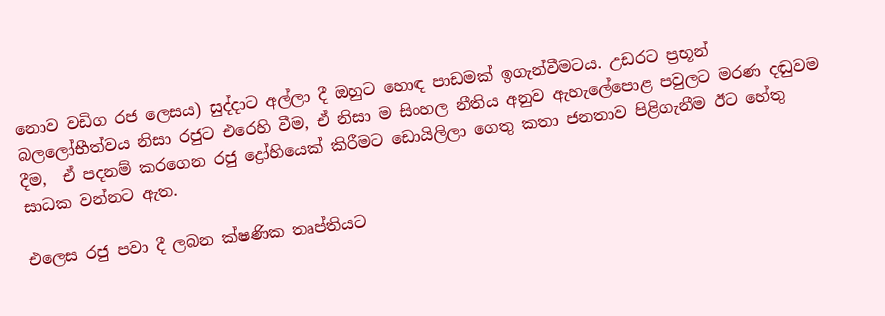නොව වඩිග රජ ලෙසය) සුද්දාට අල්ලා දී ඔහුට හොඳ පාඩමක් ඉගැන්වීමටය. උඩරට ප්‍රභූන් බලලෝභීත්වය නිසා රජුට එරෙහි වීම, ඒ නිසා ම සිංහල නීතිය අනුව ඇහැලේපොළ පවුලට මරණ දඬුවම දීම,  ඒ පදනම් කරගෙන රජු ද්‍රෝහියෙක් කිරීමට ඩොයිලිලා ගෙතු කතා ජනතාව පිළිගැනීම ඊට හේතු සාධක වන්නට ඇත.

එලෙස රජු පවා දී ලබන ක්ෂණික තෘප්තියට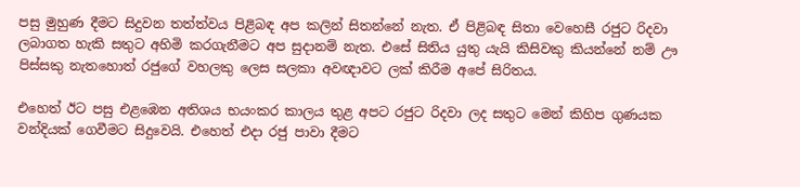පසු මුහුණ දීමට සිදුවන තත්ත්වය පිළිබඳ අප කලින් සිතන්නේ නැත. ඒ පිළිබඳ සිතා වෙහෙසී රජුට රිදවා ලබාගත හැකි සතුට අහිමි කරගැනීමට අප සුදානම් නැත. එසේ සිතිය යුතු යැයි කිසිවකු කියන්නේ නම් ඌ පිස්සකු නැතහොත් රජුගේ වහලකු ලෙස සලකා අවඥාවට ලක් කිරීම අපේ සිරිතය.

එහෙත් ඊට පසු එළඹෙන අතිශය භයංකර කාලය තුළ අපට රජුට රිදවා ලද සතුට මෙන් කිහිප ගුණයක වන්දියක් ගෙවීමට සිදුවෙයි. එහෙත් එදා රජු පාවා දීමට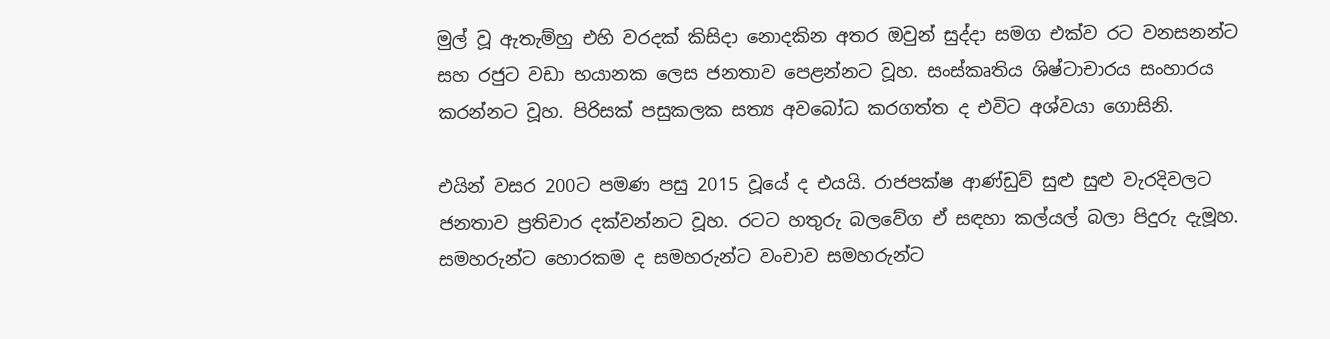මුල් වූ ඇතැම්හු එහි වරදක් කිසිදා නොදකින අතර ඔවුන් සුද්දා සමග එක්ව රට වනසනන්ට සහ රජුට වඩා භයානක ලෙස ජනතාව පෙළන්නට වූහ. සංස්කෘතිය ශිෂ්ටාචාරය සංහාරය කරන්නට වූහ. පිරිසක් පසුකලක සත්‍ය අවබෝධ කරගත්ත ද එවිට අශ්වයා ගොසිනි.

එයින් වසර 200ට පමණ පසු 2015 වූයේ ද එයයි. රාජපක්ෂ ආණ්ඩුව් සුළු සුළු වැරදිවලට ජනතාව ප්‍රතිචාර දක්වන්නට වූහ. රටට හතුරු බලවේග ඒ සඳහා කල්යල් බලා පිදුරු දැමූහ. සමහරුන්ට හොරකම ද සමහරුන්ට වංචාව සමහරුන්ට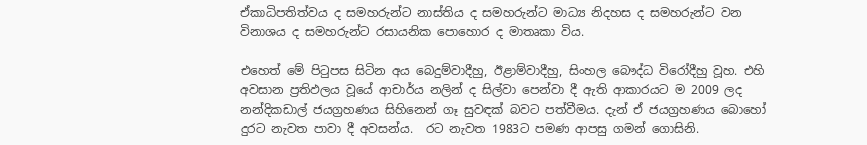ඒකාධිපතිත්වය ද සමහරුන්ට නාස්තිය ද සමහරුන්ට මාධ්‍ය නිදහස ද සමහරුන්ට වන විනාශය ද සමහරුන්ට රසායනික පොහොර ද මාතෘකා විය.

එහෙත් මේ පිටුපස සිටින අය බෙදුම්වාදීහු, ඊළාම්වාදීහු, සිංහල බෞද්ධ විරෝදීහු වූහ. එහි අවසාන ප්‍රතිඵලය වූයේ ආචාර්ය නලින් ද සිල්වා පෙන්වා දී ඇති ආකාරයට ම 2009 ලද නන්දිකඩාල් ජයග්‍රහණය සිහිනෙන් ගෑ සුවඳක් බවට පත්වීමය. දැන් ඒ ජයග්‍රහණය බොහෝ දුරට නැවත පාවා දී අවසන්ය.  රට නැවත 1983ට පමණ ආපසු ගමන් ගොසිනි.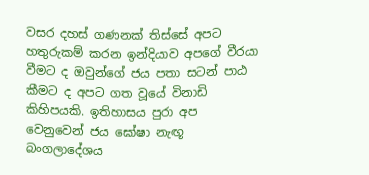වසර දහස් ගණනක් තිස්සේ අපට හතුරුකම් කරන ඉන්දියාව අපගේ වීරයා වීමට ද ඔවුන්ගේ ජය පතා සටන් පාඨ කීමට ද අපට ගත වූයේ විනාඩි කිහිපයකි. ඉතිහාසය පුරා අප වෙනුවෙන් ජය ඝෝෂා නැඟූ බංගලාදේශය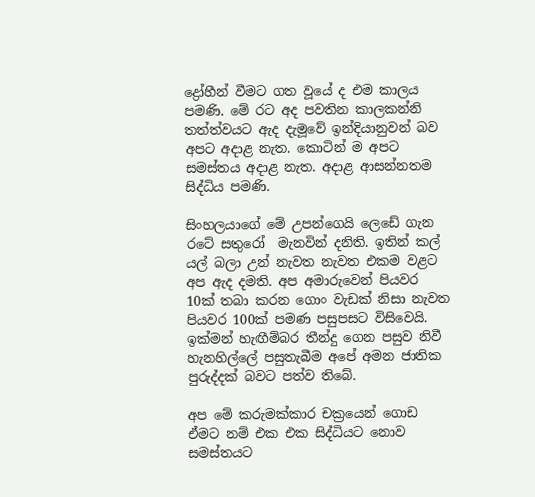ද්‍රෝහීන් වීමට ගත වූයේ ද එම කාලය පමණි. මේ රට අද පවතින කාලකන්නි තත්ත්වයට ඇද දැමූවේ ඉන්දියානුවන් බව අපට අදාළ නැත. කොටින් ම අපට සමස්තය අදාළ නැත. අදාළ ආසන්නතම සිද්ධිය පමණි.

සිංහලයාගේ මේ උපන්ගෙයි ලෙඩේ ගැන රටේ සතුරෝ  මැනවින් දනිති. ඉතින් කල් යල් බලා උන් නැවත නැවත එකම වළට අප ඇද දමති. අප අමාරුවෙන් පියවර 10ක් තබා කරන ගොං වැඩක් නිසා නැවත පියවර 100ක් පමණ පසුපසට විසිවෙයි. ඉක්මන් හැඟීම්බර තීන්දු ගෙන පසුව නිවී හැනහිල්ලේ පසුතැබීම අපේ අමන ජාතික පුරුද්දක් බවට පත්ව තිබේ.

අප මේ කරුමක්කාර චක්‍රයෙන් ගොඩ ඒමට නම් එක එක සිද්ධියට නොව සමස්තයට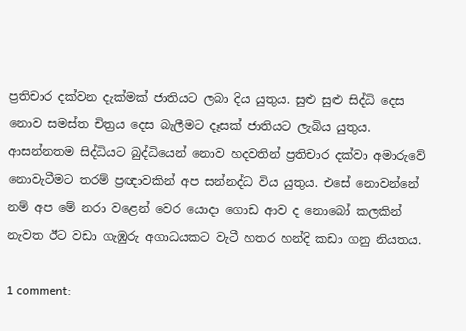ප්‍රතිචාර දක්වන දැක්මක් ජාතියට ලබා දිය යුතුය. සුළු සුළු සිද්ධි දෙස නොව සමස්ත චිත්‍රය දෙස බැලීමට දෑසක් ජාතියට ලැබිය යුතුය. ආසන්නතම සිද්ධියට බුද්ධියෙන් නොව හදවතින් ප්‍රතිචාර දක්වා අමාරුවේ නොවැටීමට තරම් ප්‍රඥාවකින් අප සන්නද්ධ විය යුතුය. එසේ නොවන්නේ නම් අප මේ නරා වළෙන් වෙර යොදා ගොඩ ආව ද නොබෝ කලකින් නැවත ඊට වඩා ගැඹුරු අගාධයකට වැටී හතර හන්දි කඩා ගනු නියතය.

1 comment: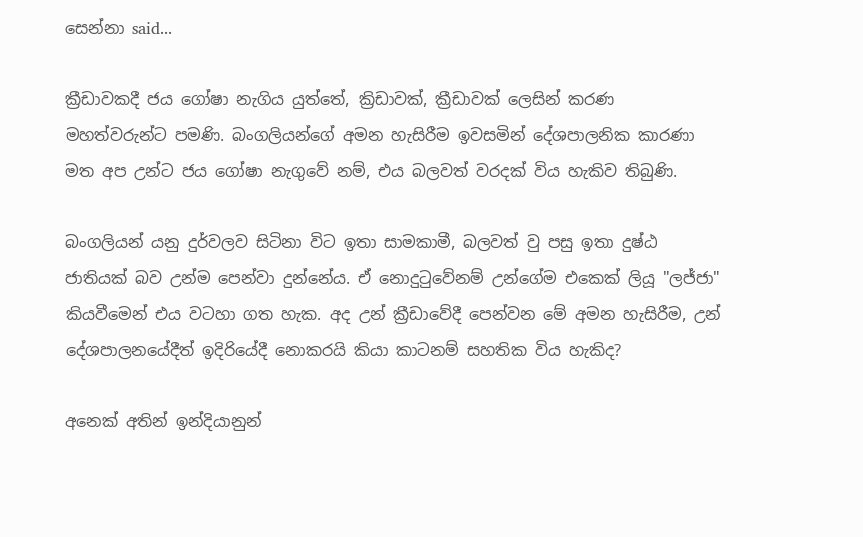සෙන්නා said...

ක්‍රීඩාවකදී ජය ගෝෂා නැගිය යුත්තේ, ක්‍රිඩාවක්, ක්‍රීඩාවක් ලෙසින් කරණ මහත්වරුන්ට පමණි. බංගලියන්ගේ අමන හැසිරීම ඉවසමින් දේශපාලනික කාරණා මත අප උන්ට ජය ගෝෂා නැගුවේ නම්, එය බලවත් වරදක් විය හැකිව තිබුණි.

බංගලියන් යනු දුර්වලව සිටිනා විට ඉතා සාමකාමී, බලවත් වු පසු ඉතා දුෂ්ඨ ජාතියක් බව උන්ම පෙන්වා දුන්නේය. ඒ නොදු‍ටුවේනම් උන්ගේම එකෙක් ලියූ "ලජ්ජා" කියවීමෙන් එය වටහා ගත හැක. අද උන් ක්‍රීඩාවේදී පෙන්වන මේ අමන හැසිරීම, උන් දේශපාලනයේදීත් ඉදිරියේදී නොකරයි කියා කාටනම් සහතික විය හැකිද?

අනෙක් අතින් ඉන්දියානුන්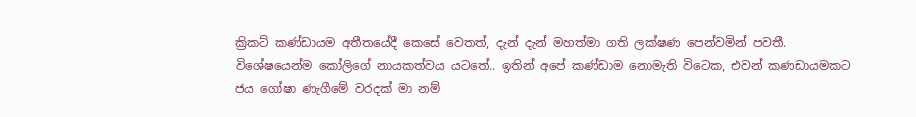ක්‍රිකට් කණ්ඩායම අතීතයේදී කෙසේ වෙතත්, දැන් දැන් මහත්මා ගති ලක්ෂණ පෙන්වමින් පවතී. විශේෂයෙන්ම කෝලිගේ නායකත්වය යටතේ.. ඉතින් අපේ කණ්ඩාම නොමැති විටෙක, එවන් කණඩායමකට ජය ගෝෂා ණැගීමේ වරදක් මා නම්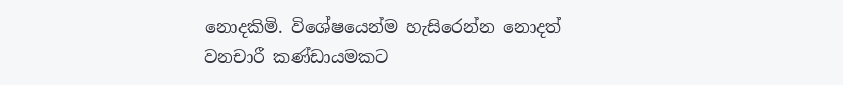නොදකිමි. විශේෂයෙන්ම හැසිරෙන්න නොදත් වනචාරී කණ්ඩායමකට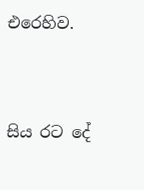එරෙහිව.


සිය රට දේ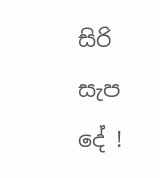සිරි සැප දේ !